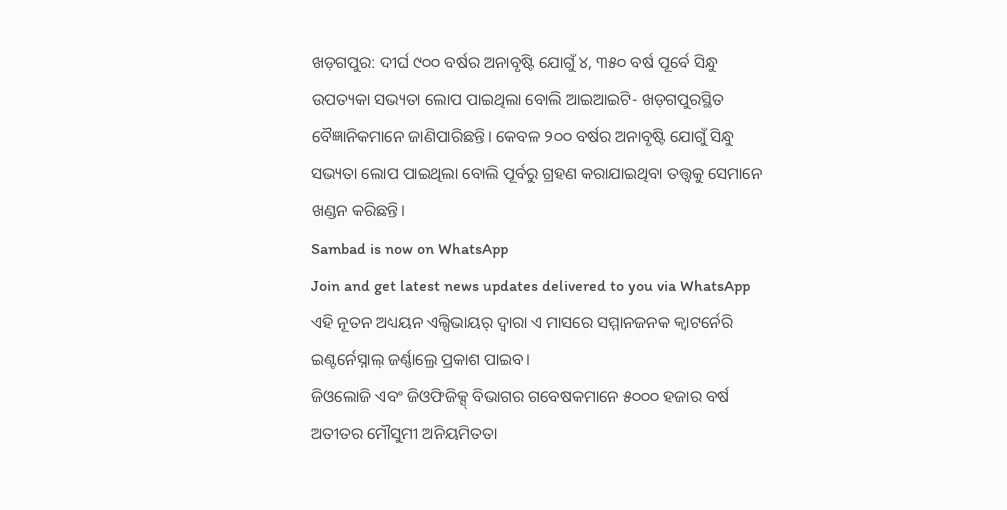ଖଡ଼ଗପୁର: ଦୀର୍ଘ ୯୦୦ ବର୍ଷର ଅନାବୃଷ୍ଟି ଯୋଗୁଁ ୪, ୩୫୦ ବର୍ଷ ପୂର୍ବେ ସିନ୍ଧୁ ଉପତ୍ୟକା ସଭ୍ୟତା ଲୋପ ପାଇଥିଲା ବୋଲି ଆଇଆଇଟି- ଖଡ଼ଗପୁରସ୍ଥିତ ବୈଜ୍ଞାନିକମାନେ ଜାଣିପାରିଛନ୍ତି। କେବଳ ୨୦୦ ବର୍ଷର ଅନାବୃଷ୍ଟି ଯୋଗୁଁ ସିନ୍ଧୁ ସଭ୍ୟତା ଲୋପ ପାଇଥିଲା ବୋଲି ପୂର୍ବରୁ ଗ୍ରହଣ କରାଯାଇଥିବା ତତ୍ତ୍ୱକୁ ସେମାନେ ଖଣ୍ଡନ କରିଛନ୍ତି।
Sambad is now on WhatsApp
Join and get latest news updates delivered to you via WhatsApp
ଏହି ନୂତନ ଅଧ୍ୟୟନ ଏଲ୍ସିଭାୟର୍ ଦ୍ୱାରା ଏ ମାସରେ ସମ୍ମାନଜନକ କ୍ୱାଟର୍ନେରି ଇଣ୍ଟର୍ନେସ୍ନାଲ୍ ଜର୍ଣ୍ଣାଲ୍ରେ ପ୍ରକାଶ ପାଇବ।
ଜିଓଲୋଜି ଏବଂ ଜିଓଫିଜିକ୍ସ୍ ବିଭାଗର ଗବେଷକମାନେ ୫୦୦୦ ହଜାର ବର୍ଷ ଅତୀତର ମୌସୁମୀ ଅନିୟମିତତା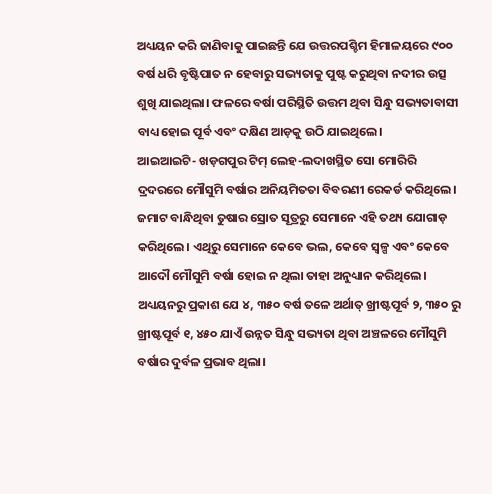ଅଧ୍ୟୟନ କରି ଜାଣିବାକୁ ପାଇଛନ୍ତି ଯେ ଉତ୍ତରପଶ୍ଚିମ ହିମାଳୟରେ ୯୦୦ ବର୍ଷ ଧରି ବୃଷ୍ଟିପାତ ନ ହେବାରୁ ସଭ୍ୟତାକୁ ପୁଷ୍ଟ କରୁଥିବା ନଦୀର ଉତ୍ସ ଶୁଖି ଯାଇଥିଲା। ଫଳରେ ବର୍ଷା ପରିସ୍ଥିତି ଉତ୍ତମ ଥିବା ସିନ୍ଧୁ ସଭ୍ୟତାବାସୀ ବାଧ୍ୟ ହୋଇ ପୂର୍ବ ଏବଂ ଦକ୍ଷିଣ ଆଡ଼କୁ ଉଠି ଯାଇଥିଲେ।
ଆଇଆଇଟି- ଖଡ଼ଗପୁର ଟିମ୍ ଲେହ-ଲଦାଖସ୍ଥିତ ସୋ ମୋରିରି ଦ୍ରଦରରେ ମୌସୁମି ବର୍ଷାର ଅନିୟମିତତା ବିବରଣୀ ରେକର୍ଡ କରିଥିଲେ। ଜମାଟ ବାନ୍ଧିଥିବା ତୁଷାର ସ୍ରୋତ ସୂତ୍ରରୁ ସେମାନେ ଏହି ତଥ୍ୟ ଯୋଗାଡ଼ କରିଥିଲେ। ଏଥିରୁ ସେମାନେ କେବେ ଭଲ, କେବେ ସ୍ୱଳ୍ପ ଏବଂ କେବେ ଆଦୌ ମୌସୁମି ବର୍ଷା ହୋଇ ନ ଥିଲା ତାହା ଅନୁଧ୍ୟାନ କରିଥିଲେ।
ଅଧ୍ୟୟନରୁ ପ୍ରକାଶ ଯେ ୪, ୩୫୦ ବର୍ଷ ତଳେ ଅର୍ଥାତ୍ ଖ୍ରୀଷ୍ଟପୂର୍ବ ୨, ୩୫୦ ରୁ ଖ୍ରୀଷ୍ଟପୂର୍ବ ୧, ୪୫୦ ଯାଏଁ ଉନ୍ନତ ସିନ୍ଧୁ ସଭ୍ୟତା ଥିବା ଅଞ୍ଚଳରେ ମୌସୁମି ବର୍ଷାର ଦୁର୍ବଳ ପ୍ରଭାବ ଥିଲା।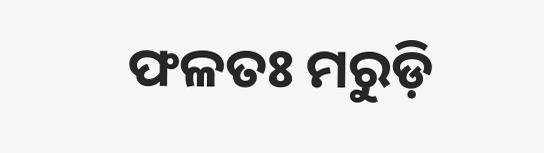ଫଳତଃ ମରୁଡ଼ି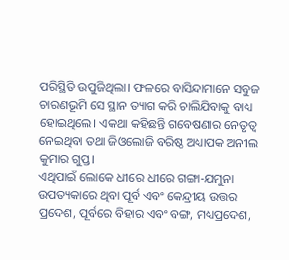ପରିସ୍ଥିତି ଉପୁଜିଥିଲା। ଫଳରେ ବାସିନ୍ଦାମାନେ ସବୁଜ ଚାରଣଭୂମି ସେ ସ୍ଥାନ ତ୍ୟାଗ କରି ଚାଲିଯିବାକୁ ବାଧ୍ୟ ହୋଇଥିଲେ। ଏକଥା କହିଛନ୍ତି ଗବେଷଣାର ନେତୃତ୍ୱ ନେଇଥିବା ତଥା ଜିଓଲୋଜି ବରିଷ୍ଠ ଅଧ୍ୟାପକ ଅନୀଲ କୁମାର ଗୁପ୍ତ।
ଏଥିପାଇଁ ଲୋକେ ଧୀରେ ଧୀରେ ଗଙ୍ଗା-ଯମୁନା ଉପତ୍ୟକାରେ ଥିବା ପୂର୍ବ ଏବଂ କେନ୍ଦ୍ରୀୟ ଉତ୍ତର ପ୍ରଦେଶ, ପୂର୍ବରେ ବିହାର ଏବଂ ବଙ୍ଗ, ମଧ୍ୟପ୍ରଦେଶ,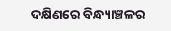ଦକ୍ଷିଣରେ ବିନ୍ଧ୍ୟାଞ୍ଚଳର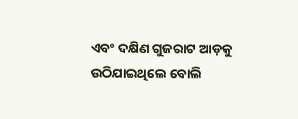ଏବଂ ଦକ୍ଷିଣ ଗୁଜରାଟ ଆଡ଼କୁ ଉଠିଯାଇଥିଲେ ବୋଲି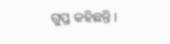ଗୁପ୍ତ କହିଛନ୍ତି।